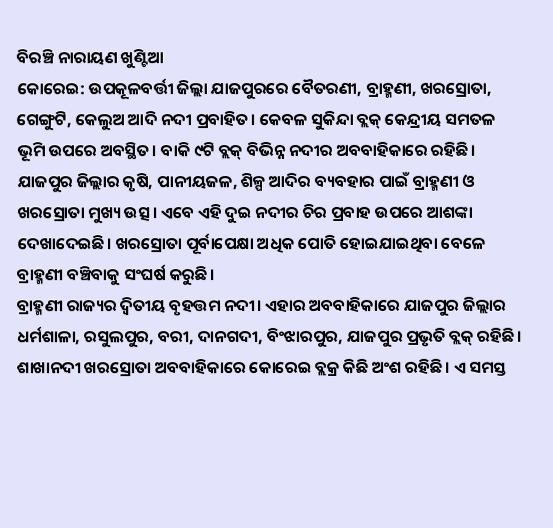ବିରଞ୍ଚି ନାରାୟଣ ଖୁଣ୍ଟିଆ
କୋରେଇ: ଉପକୂଳବର୍ତ୍ତୀ ଜିଲ୍ଲା ଯାଜପୁରରେ ବୈତରଣୀ, ବ୍ରାହ୍ମଣୀ, ଖରସ୍ରୋତା, ଗେଙ୍ଗୁଟି, କେଲୁଅ ଆଦି ନଦୀ ପ୍ରବାହିତ। କେବଳ ସୁକିନ୍ଦା ବ୍ଲକ୍ କେନ୍ଦ୍ରୀୟ ସମତଳ ଭୂମି ଉପରେ ଅବସ୍ଥିତ। ବାକି ୯ଟି ବ୍ଲକ୍ ବିଭିନ୍ନ ନଦୀର ଅବବାହିକାରେ ରହିଛି। ଯାଜପୁର ଜିଲ୍ଲାର କୃଷି, ପାନୀୟଜଳ, ଶିଳ୍ପ ଆଦିର ବ୍ୟବହାର ପାଇଁ ବ୍ରାହ୍ମଣୀ ଓ ଖରସ୍ରୋତା ମୁଖ୍ୟ ଉତ୍ସ। ଏବେ ଏହି ଦୁଇ ନଦୀର ଚିର ପ୍ରବାହ ଉପରେ ଆଶଙ୍କା ଦେଖାଦେଇଛି। ଖରସ୍ରୋତା ପୂର୍ବାପେକ୍ଷା ଅଧିକ ପୋତି ହୋଇଯାଇଥିବା ବେଳେ ବ୍ରାହ୍ମଣୀ ବଞ୍ଚିବାକୁ ସଂଘର୍ଷ କରୁଛି।
ବ୍ରାହ୍ମଣୀ ରାଜ୍ୟର ଦ୍ବିତୀୟ ବୃହତ୍ତମ ନଦୀ। ଏହାର ଅବବାହିକାରେ ଯାଜପୁର ଜିଲ୍ଲାର ଧର୍ମଶାଳା, ରସୁଲପୁର, ବରୀ, ଦାନଗଦୀ, ବିଂଝାରପୁର, ଯାଜପୁର ପ୍ରଭୃତି ବ୍ଲକ୍ ରହିଛି। ଶାଖାନଦୀ ଖରସ୍ରୋତା ଅବବାହିକାରେ କୋରେଇ ବ୍ଲକ୍ର କିଛି ଅଂଶ ରହିଛି। ଏ ସମସ୍ତ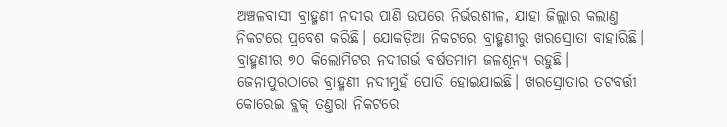ଅଞ୍ଚଳବାସୀ ବ୍ରାହ୍ମଣୀ ନଦୀର ପାଣି ଉପରେ ନିର୍ଭରଶୀଳ, ଯାହା ଜିଲ୍ଲାର କଲାଣ୍ତ ନିକଟରେ ପ୍ରବେଶ କରିଛି। ଯୋକଡ଼ିଆ ନିକଟରେ ବ୍ରାହ୍ମଣୀରୁ ଖରସ୍ରୋତା ବାହାରିଛି। ବ୍ରାହ୍ମଣୀର ୭୦ କିଲୋମିଟର ନଦୀଗର୍ଭ ବର୍ଷତମାମ ଜଳଶୂନ୍ୟ ରହୁଛି। ଜେନାପୁରଠାରେ ବ୍ରାହ୍ମଣୀ ନଦୀମୁହଁ ପୋତି ହୋଇଯାଇଛି। ଖରସ୍ରୋତାର ତଟବର୍ତ୍ତୀ କୋରେଇ ବ୍ଲକ୍ ତଣ୍ତରା ନିକଟରେ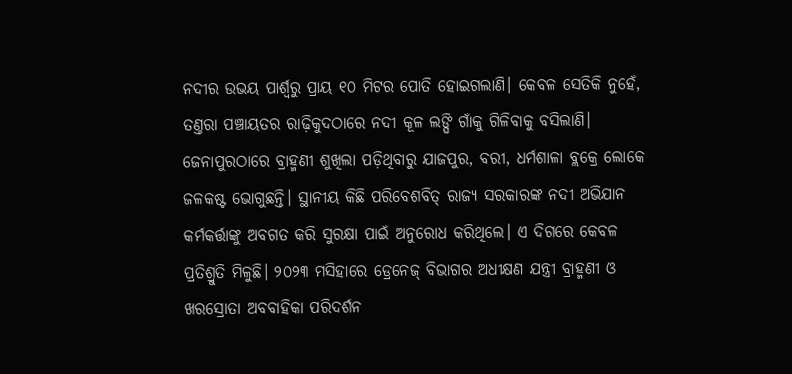ନଦୀର ଉଭୟ ପାର୍ଶ୍ବରୁ ପ୍ରାୟ ୧୦ ମିଟର ପୋତି ହୋଇଗଲାଣି। କେବଳ ସେତିକି ନୁହେଁ, ତଣ୍ତରା ପଞ୍ଚାୟତର ରାଢ଼ିକୁଦଠାରେ ନଦୀ କୂଳ ଲଙ୍ଘି ଗାଁକୁ ଗିଳିବାକୁ ବସିଲାଣି।
ଜେନାପୁରଠାରେ ବ୍ରାହ୍ମଣୀ ଶୁଖିଲା ପଡ଼ିଥିବାରୁ ଯାଜପୁର, ବରୀ, ଧର୍ମଶାଳା ବ୍ଲକ୍ରେ ଲୋକେ ଜଳକଷ୍ଟ ଭୋଗୁଛନ୍ତି। ସ୍ଥାନୀୟ କିଛି ପରିବେଶବିତ୍ ରାଜ୍ୟ ସରକାରଙ୍କ ନଦୀ ଅଭିଯାନ କର୍ମକର୍ତ୍ତାଙ୍କୁ ଅବଗତ କରି ସୁରକ୍ଷା ପାଇଁ ଅନୁରୋଧ କରିଥିଲେ। ଏ ଦିଗରେ କେବଳ ପ୍ରତିଶ୍ରୁତି ମିଳୁଛି। ୨୦୨୩ ମସିହାରେ ଡ୍ରେନେଜ୍ ବିଭାଗର ଅଧୀକ୍ଷଣ ଯନ୍ତ୍ରୀ ବ୍ରାହ୍ମଣୀ ଓ ଖରସ୍ରୋତା ଅବବାହିକା ପରିଦର୍ଶନ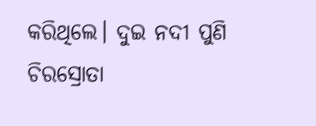କରିଥିଲେ। ଦୁଇ ନଦୀ ପୁଣି ଚିରସ୍ରୋତା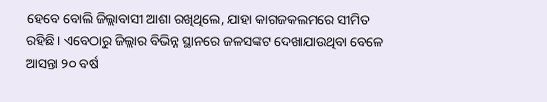ହେବେ ବୋଲି ଜିଲ୍ଲାବାସୀ ଆଶା ରଖିଥିଲେ, ଯାହା କାଗଜକଲମରେ ସୀମିତ ରହିଛି। ଏବେଠାରୁ ଜିଲ୍ଲାର ବିଭିନ୍ନ ସ୍ଥାନରେ ଜଳସଙ୍କଟ ଦେଖାଯାଉଥିବା ବେଳେ ଆସନ୍ତା ୨୦ ବର୍ଷ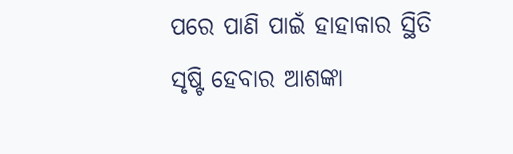ପରେ ପାଣି ପାଇଁ ହାହାକାର ସ୍ଥିତି ସୃଷ୍ଟି ହେବାର ଆଶଙ୍କା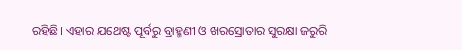ରହିଛି। ଏହାର ଯଥେଷ୍ଟ ପୂର୍ବରୁ ବ୍ରାହ୍ମଣୀ ଓ ଖରସ୍ରୋତାର ସୁରକ୍ଷା ଜରୁରି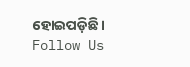ହୋଇପଡ଼ିଛି।
Follow Us